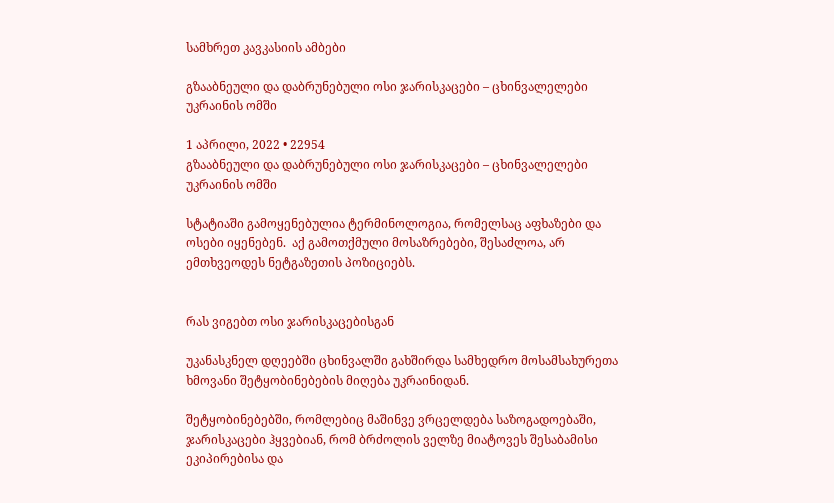სამხრეთ კავკასიის ამბები

გზააბნეული და დაბრუნებული ოსი ჯარისკაცები – ცხინვალელები უკრაინის ომში

1 აპრილი, 2022 • 22954
გზააბნეული და დაბრუნებული ოსი ჯარისკაცები – ცხინვალელები უკრაინის ომში

სტატიაში გამოყენებულია ტერმინოლოგია, რომელსაც აფხაზები და ოსები იყენებენ.  აქ გამოთქმული მოსაზრებები, შესაძლოა, არ ემთხვეოდეს ნეტგაზეთის პოზიციებს.


რას ვიგებთ ოსი ჯარისკაცებისგან

უკანასკნელ დღეებში ცხინვალში გახშირდა სამხედრო მოსამსახურეთა ხმოვანი შეტყობინებების მიღება უკრაინიდან.

შეტყობინებებში, რომლებიც მაშინვე ვრცელდება საზოგადოებაში, ჯარისკაცები ჰყვებიან, რომ ბრძოლის ველზე მიატოვეს შესაბამისი ეკიპირებისა და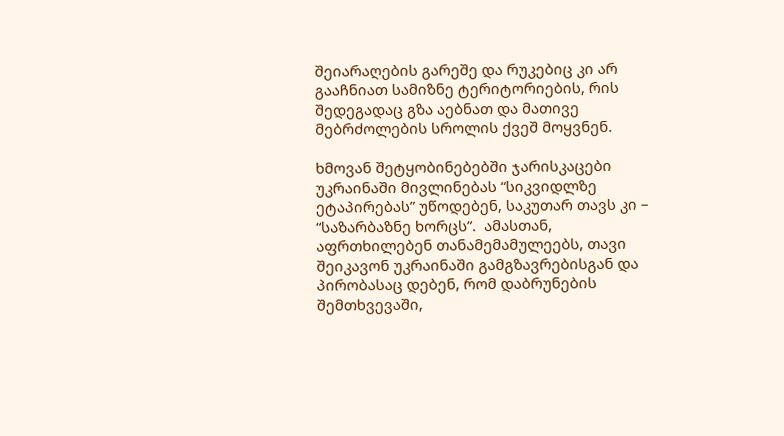შეიარაღების გარეშე და რუკებიც კი არ გააჩნიათ სამიზნე ტერიტორიების, რის შედეგადაც გზა აებნათ და მათივე მებრძოლების სროლის ქვეშ მოყვნენ.

ხმოვან შეტყობინებებში ჯარისკაცები უკრაინაში მივლინებას “სიკვიდლზე ეტაპირებას” უწოდებენ, საკუთარ თავს კი –  “საზარბაზნე ხორცს”.  ამასთან, აფრთხილებენ თანამემამულეებს, თავი შეიკავონ უკრაინაში გამგზავრებისგან და პირობასაც დებენ, რომ დაბრუნების შემთხვევაში,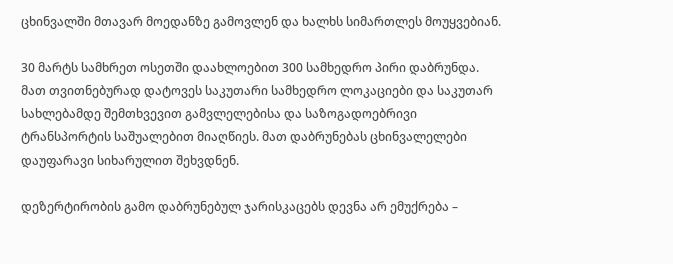ცხინვალში მთავარ მოედანზე გამოვლენ და ხალხს სიმართლეს მოუყვებიან.

30 მარტს სამხრეთ ოსეთში დაახლოებით 300 სამხედრო პირი დაბრუნდა. მათ თვითნებურად დატოვეს საკუთარი სამხედრო ლოკაციები და საკუთარ სახლებამდე შემთხვევით გამვლელებისა და საზოგადოებრივი ტრანსპორტის საშუალებით მიაღწიეს. მათ დაბრუნებას ცხინვალელები დაუფარავი სიხარულით შეხვდნენ.

დეზერტირობის გამო დაბრუნებულ ჯარისკაცებს დევნა არ ემუქრება –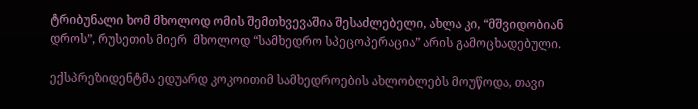ტრიბუნალი ხომ მხოლოდ ომის შემთხვევაშია შესაძლებელი, ახლა კი, “მშვიდობიან დროს”, რუსეთის მიერ  მხოლოდ “სამხედრო სპეცოპერაცია” არის გამოცხადებული.

ექსპრეზიდენტმა ედუარდ კოკოითიმ სამხედროების ახლობლებს მოუწოდა, თავი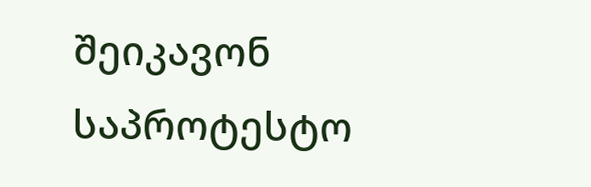შეიკავონ საპროტესტო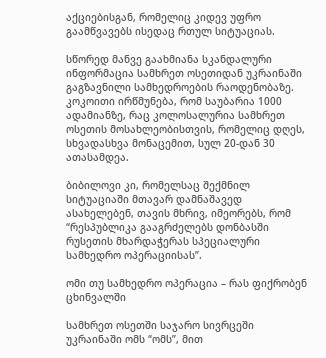აქციებისგან, რომელიც კიდევ უფრო გაამწვავებს ისედაც რთულ სიტუაციას.

სწორედ მანვე გაახმიანა სკანდალური ინფორმაცია სამხრეთ ოსეთიდან უკრაინაში გაგზავნილი სამხედროების რაოდენობაზე. კოკოითი ირწმუნება, რომ საუბარია 1000 ადამიანზე, რაც კოლოსალურია სამხრეთ ოსეთის მოსახლეობისთვის, რომელიც დღეს, სხვადასხვა მონაცემით, სულ 20-დან 30 ათასამდეა.

ბიბილოვი კი, რომელსაც შექმნილ სიტუაციაში მთავარ დამნაშავედ ასახელებენ, თავის მხრივ, იმეორებს, რომ “რესპუბლიკა გააგრძელებს დონბასში რუსეთის მხარდაჭერას სპეციალური სამხედრო ოპერაციისას”.

ომი თუ სამხედრო ოპერაცია – რას ფიქრობენ ცხინვალში

სამხრეთ ოსეთში საჯარო სივრცეში უკრაინაში ომს “ომს”, მით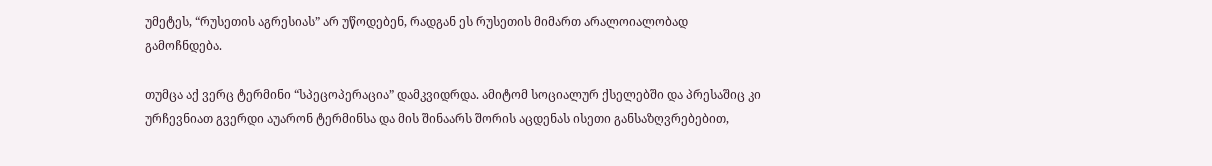უმეტეს, “რუსეთის აგრესიას” არ უწოდებენ, რადგან ეს რუსეთის მიმართ არალოიალობად გამოჩნდება.

თუმცა აქ ვერც ტერმინი “სპეცოპერაცია” დამკვიდრდა. ამიტომ სოციალურ ქსელებში და პრესაშიც კი ურჩევნიათ გვერდი აუარონ ტერმინსა და მის შინაარს შორის აცდენას ისეთი განსაზღვრებებით,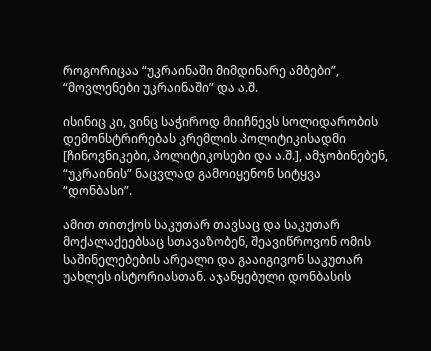როგორიცაა “უკრაინაში მიმდინარე ამბები”, “მოვლენები უკრაინაში” და ა.შ.

ისინიც კი, ვინც საჭიროდ მიიჩნევს სოლიდარობის დემონსტრირებას კრემლის პოლიტიკისადმი [ჩინოვნიკები, პოლიტიკოსები და ა.შ.], ამჯობინებენ, “უკრაინის” ნაცვლად გამოიყენონ სიტყვა “დონბასი”.

ამით თითქოს საკუთარ თავსაც და საკუთარ მოქალაქეებსაც სთავაზობენ, შეავიწროვონ ომის საშინელებების არეალი და გააიგივონ საკუთარ უახლეს ისტორიასთან. აჯანყებული დონბასის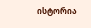ისტორია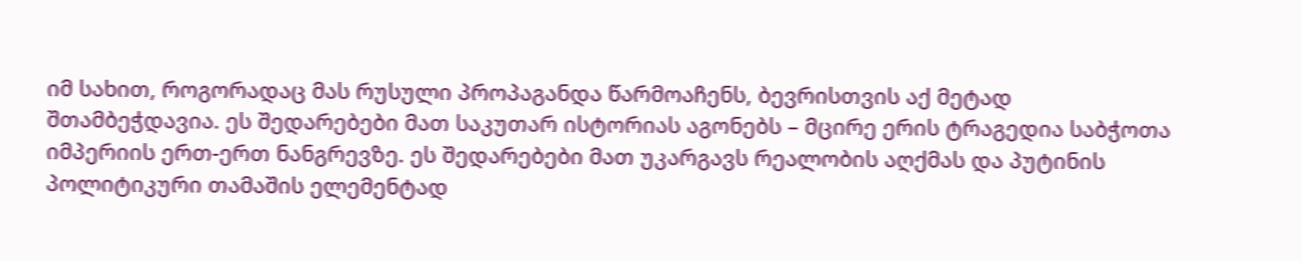იმ სახით, როგორადაც მას რუსული პროპაგანდა წარმოაჩენს, ბევრისთვის აქ მეტად შთამბეჭდავია. ეს შედარებები მათ საკუთარ ისტორიას აგონებს – მცირე ერის ტრაგედია საბჭოთა იმპერიის ერთ-ერთ ნანგრევზე. ეს შედარებები მათ უკარგავს რეალობის აღქმას და პუტინის პოლიტიკური თამაშის ელემენტად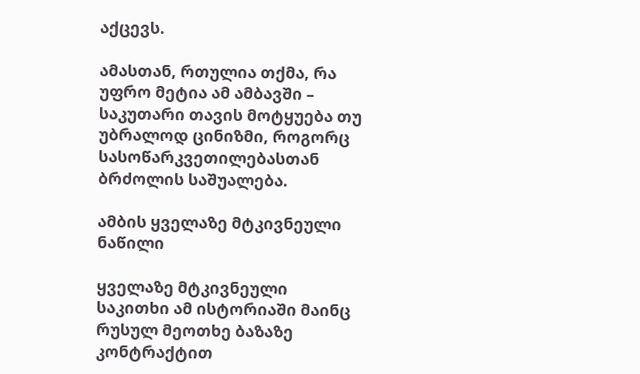აქცევს.

ამასთან, რთულია თქმა, რა უფრო მეტია ამ ამბავში – საკუთარი თავის მოტყუება თუ უბრალოდ ცინიზმი, როგორც სასოწარკვეთილებასთან ბრძოლის საშუალება.

ამბის ყველაზე მტკივნეული ნაწილი

ყველაზე მტკივნეული საკითხი ამ ისტორიაში მაინც რუსულ მეოთხე ბაზაზე კონტრაქტით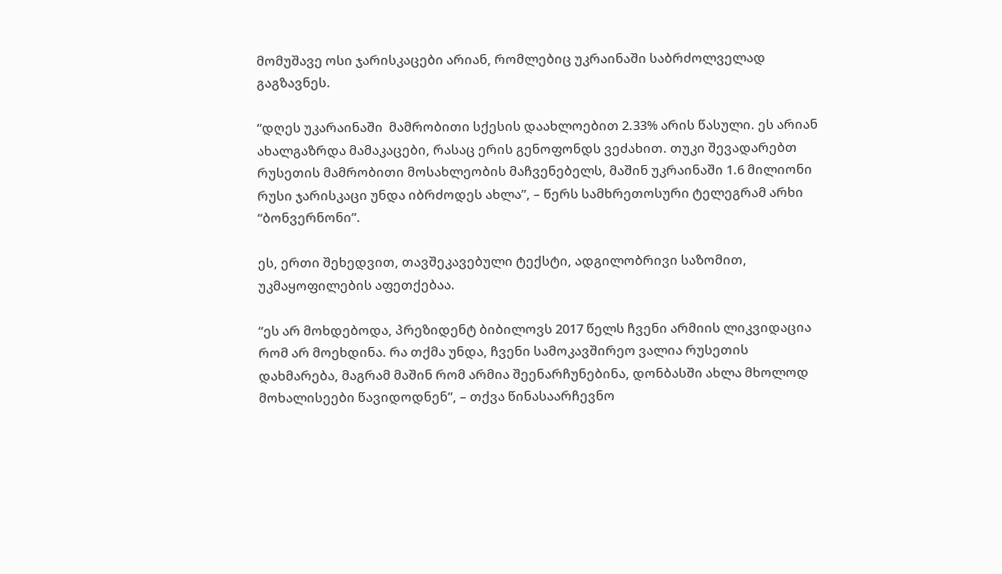მომუშავე ოსი ჯარისკაცები არიან, რომლებიც უკრაინაში საბრძოლველად გაგზავნეს.

“დღეს უკარაინაში  მამრობითი სქესის დაახლოებით 2.33% არის წასული. ეს არიან ახალგაზრდა მამაკაცები, რასაც ერის გენოფონდს ვეძახით. თუკი შევადარებთ რუსეთის მამრობითი მოსახლეობის მაჩვენებელს, მაშინ უკრაინაში 1.6 მილიონი რუსი ჯარისკაცი უნდა იბრძოდეს ახლა”, – წერს სამხრეთოსური ტელეგრამ არხი “ბონვერნონი”.

ეს, ერთი შეხედვით, თავშეკავებული ტექსტი, ადგილობრივი საზომით, უკმაყოფილების აფეთქებაა.

“ეს არ მოხდებოდა, პრეზიდენტ ბიბილოვს 2017 წელს ჩვენი არმიის ლიკვიდაცია რომ არ მოეხდინა. რა თქმა უნდა, ჩვენი სამოკავშირეო ვალია რუსეთის დახმარება, მაგრამ მაშინ რომ არმია შეენარჩუნებინა, დონბასში ახლა მხოლოდ მოხალისეები წავიდოდნენ”, – თქვა წინასაარჩევნო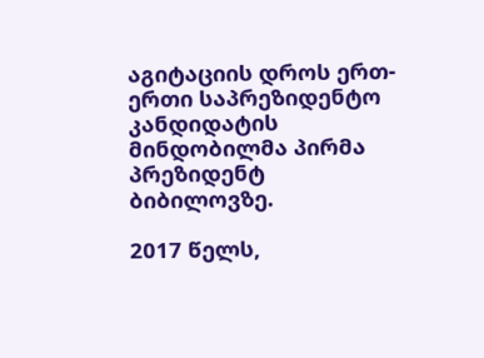აგიტაციის დროს ერთ-ერთი საპრეზიდენტო კანდიდატის მინდობილმა პირმა პრეზიდენტ ბიბილოვზე.

2017 წელს,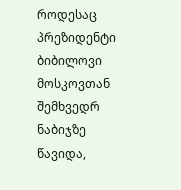როდესაც პრეზიდენტი ბიბილოვი მოსკოვთან შემხვედრ ნაბიჯზე წავიდა,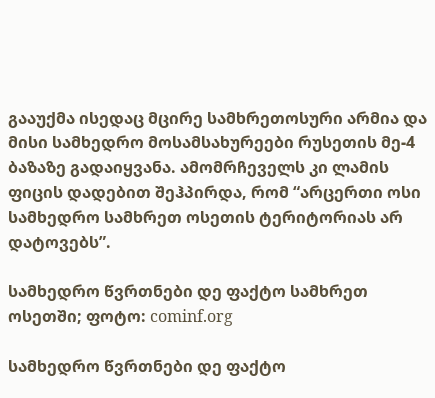გააუქმა ისედაც მცირე სამხრეთოსური არმია და მისი სამხედრო მოსამსახურეები რუსეთის მე-4 ბაზაზე გადაიყვანა. ამომრჩეველს კი ლამის ფიცის დადებით შეჰპირდა, რომ “არცერთი ოსი სამხედრო სამხრეთ ოსეთის ტერიტორიას არ დატოვებს”.

სამხედრო წვრთნები დე ფაქტო სამხრეთ ოსეთში; ფოტო: cominf.org

სამხედრო წვრთნები დე ფაქტო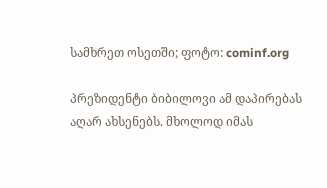სამხრეთ ოსეთში; ფოტო: cominf.org

პრეზიდენტი ბიბილოვი ამ დაპირებას აღარ ახსენებს. მხოლოდ იმას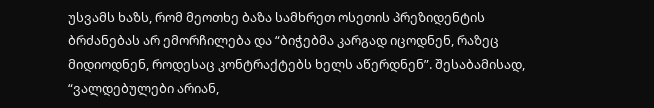უსვამს ხაზს, რომ მეოთხე ბაზა სამხრეთ ოსეთის პრეზიდენტის ბრძანებას არ ემორჩილება და “ბიჭებმა კარგად იცოდნენ, რაზეც მიდიოდნენ, როდესაც კონტრაქტებს ხელს აწერდნენ”. შესაბამისად, “ვალდებულები არიან,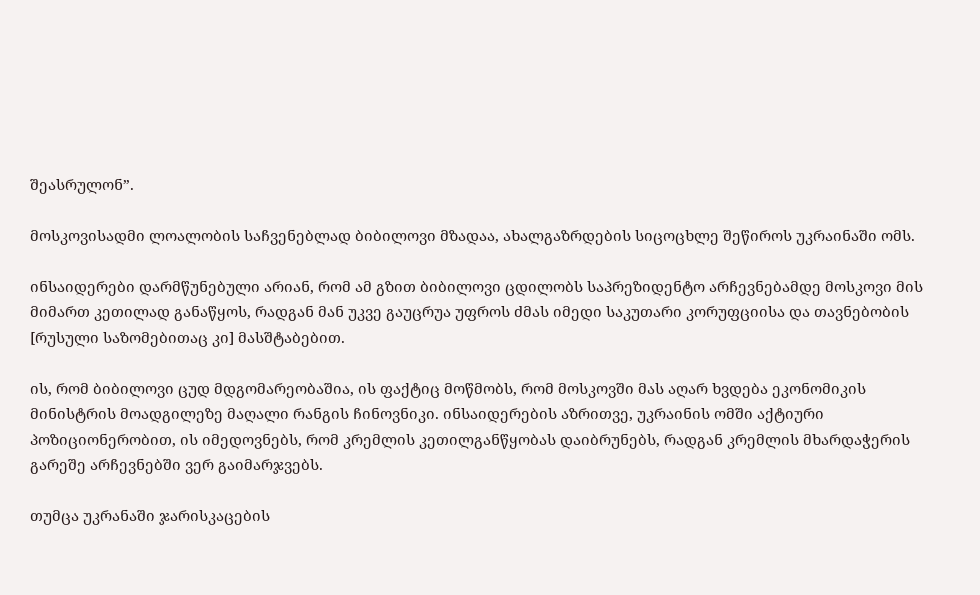შეასრულონ”.

მოსკოვისადმი ლოალობის საჩვენებლად ბიბილოვი მზადაა, ახალგაზრდების სიცოცხლე შეწიროს უკრაინაში ომს.

ინსაიდერები დარმწუნებული არიან, რომ ამ გზით ბიბილოვი ცდილობს საპრეზიდენტო არჩევნებამდე მოსკოვი მის მიმართ კეთილად განაწყოს, რადგან მან უკვე გაუცრუა უფროს ძმას იმედი საკუთარი კორუფციისა და თავნებობის [რუსული საზომებითაც კი] მასშტაბებით.

ის, რომ ბიბილოვი ცუდ მდგომარეობაშია, ის ფაქტიც მოწმობს, რომ მოსკოვში მას აღარ ხვდება ეკონომიკის მინისტრის მოადგილეზე მაღალი რანგის ჩინოვნიკი. ინსაიდერების აზრითვე, უკრაინის ომში აქტიური პოზიციონერობით, ის იმედოვნებს, რომ კრემლის კეთილგანწყობას დაიბრუნებს, რადგან კრემლის მხარდაჭერის გარეშე არჩევნებში ვერ გაიმარჯვებს.

თუმცა უკრანაში ჯარისკაცების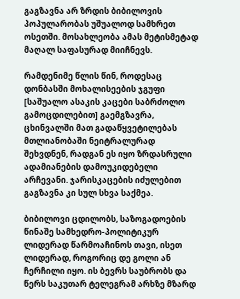გაგზავნა არ ზრდის ბიბილოვის პოპულარობას უშუალოდ სამხრეთ ოსეთში. მოსახლეობა ამას მეტისმეტად მაღალ საფასურად მიიჩნევს.

რამდენიმე წლის წინ, როდესაც დონბასში მოხალისეების ჯგუფი [საშუალო ასაკის კაცები საბრძოლო გამოცდილებით] გაემგზავრა,  ცხინვალში მათ გადაწყვეტილებას მთლიანობაში ნეიტრალურად შეხვდნენ, რადგან ეს იყო ზრდასრული ადამიანების დამოუკიდებელი არჩევანი. ჯარისკაცების იძულებით გაგზავნა კი სულ სხვა საქმეა.

ბიბილოვი ცდილობს, საზოგადოების წინაშე სამხედრო-პოლიტიკურ ლიდერად წარმოაჩინოს თავი, ისეთ ლიდერად, როგორიც დე გოლი ან ჩერჩილი იყო. ის ბევრს საუბრობს და წერს საკუთარ ტელეგრამ არხზე მზარდ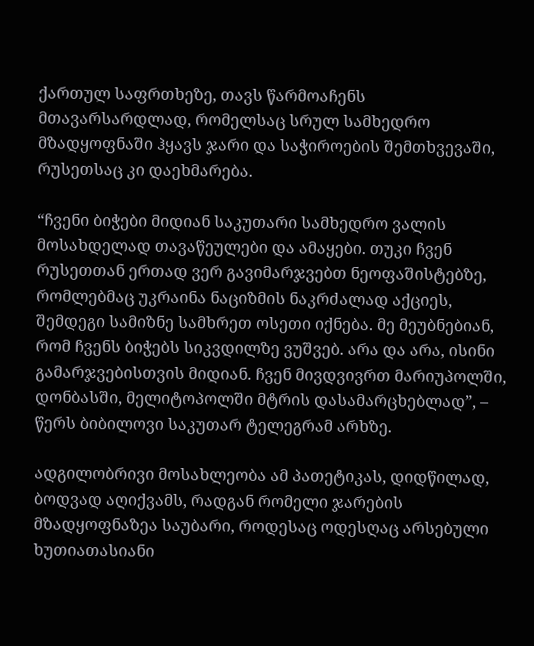ქართულ საფრთხეზე, თავს წარმოაჩენს მთავარსარდლად, რომელსაც სრულ სამხედრო მზადყოფნაში ჰყავს ჯარი და საჭიროების შემთხვევაში, რუსეთსაც კი დაეხმარება.

“ჩვენი ბიჭები მიდიან საკუთარი სამხედრო ვალის მოსახდელად თავაწეულები და ამაყები. თუკი ჩვენ რუსეთთან ერთად ვერ გავიმარჯვებთ ნეოფაშისტებზე, რომლებმაც უკრაინა ნაციზმის ნაკრძალად აქციეს, შემდეგი სამიზნე სამხრეთ ოსეთი იქნება. მე მეუბნებიან, რომ ჩვენს ბიჭებს სიკვდილზე ვუშვებ. არა და არა, ისინი გამარჯვებისთვის მიდიან. ჩვენ მივდვივრთ მარიუპოლში, დონბასში, მელიტოპოლში მტრის დასამარცხებლად”, – წერს ბიბილოვი საკუთარ ტელეგრამ არხზე.

ადგილობრივი მოსახლეობა ამ პათეტიკას, დიდწილად, ბოდვად აღიქვამს, რადგან რომელი ჯარების მზადყოფნაზეა საუბარი, როდესაც ოდესღაც არსებული ხუთიათასიანი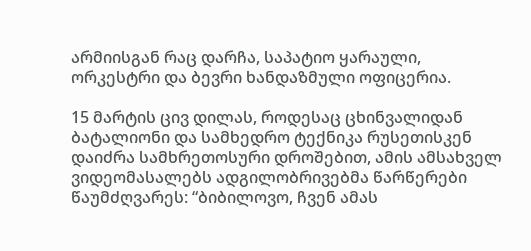არმიისგან რაც დარჩა, საპატიო ყარაული, ორკესტრი და ბევრი ხანდაზმული ოფიცერია.

15 მარტის ცივ დილას, როდესაც ცხინვალიდან ბატალიონი და სამხედრო ტექნიკა რუსეთისკენ დაიძრა სამხრეთოსური დროშებით, ამის ამსახველ ვიდეომასალებს ადგილობრივებმა წარწერები წაუმძღვარეს: “ბიბილოვო, ჩვენ ამას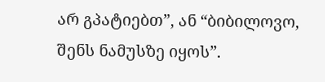არ გპატიებთ”, ან “ბიბილოვო, შენს ნამუსზე იყოს”.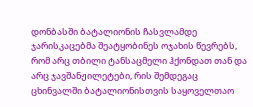დონბასში ბატალიონის ჩასვლამდე ჯარისკაცებმა შეატყობინეს ოჯახის წევრებს, რომ არც თბილი ტანსაცმელი ჰქონდათ თან და არც ჯავშანჟილეტები, რის შემდეგაც ცხინვალში ბატალიონისთვის საყოველთაო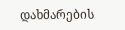დახმარების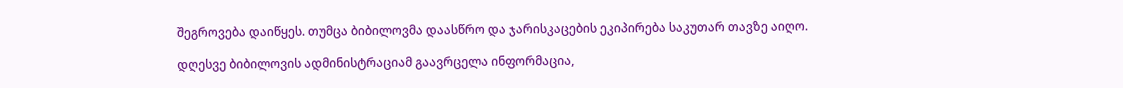შეგროვება დაიწყეს. თუმცა ბიბილოვმა დაასწრო და ჯარისკაცების ეკიპირება საკუთარ თავზე აიღო.

დღესვე ბიბილოვის ადმინისტრაციამ გაავრცელა ინფორმაცია,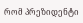რომ პრეზიდენტი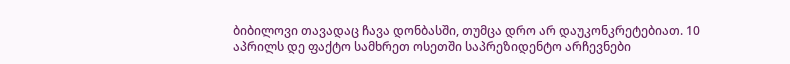ბიბილოვი თავადაც ჩავა დონბასში, თუმცა დრო არ დაუკონკრეტებიათ. 10 აპრილს დე ფაქტო სამხრეთ ოსეთში საპრეზიდენტო არჩევნები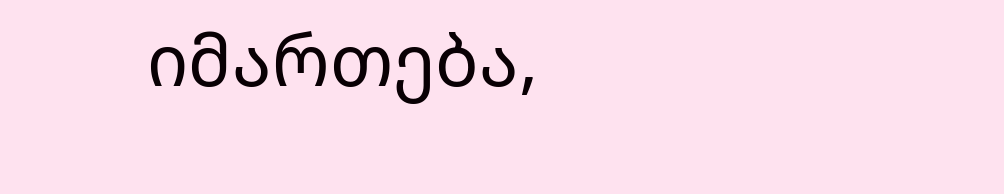იმართება,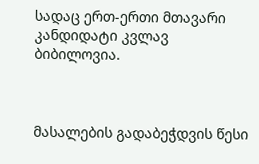სადაც ერთ-ერთი მთავარი კანდიდატი კვლავ ბიბილოვია.



მასალების გადაბეჭდვის წესი